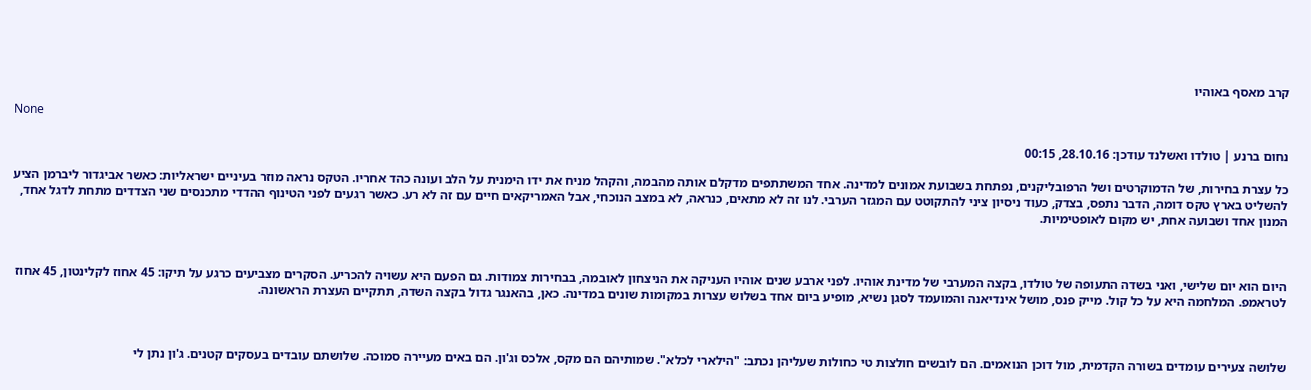קרב מאסף באוהיו

None

נחום ברנע | טולדו ואשלנד עודכן: 28.10.16, 00:15

כל עצרת בחירות, של הדמוקרטים ושל הרפובליקנים, נפתחת בשבועת אמונים למדינה. אחד המשתתפים מדקלם אותה מהבמה, והקהל מניח את ידו הימנית על הלב ועונה כהד אחריו. הטקס נראה מוזר בעיניים ישראליות: כאשר אביגדור ליברמן הציע להשליט בארץ טקס דומה, הדבר נתפס, בצדק, כעוד ניסיון ציני להתקוטט עם המגזר הערבי. לנו זה לא מתאים, כנראה, לא במצב הנוכחי, אבל האמריקאים חיים עם זה לא רע. כאשר רגעים לפני הטינוף ההדדי מתכנסים שני הצדדים מתחת לדגל אחד, המנון אחד ושבועה אחת, יש מקום לאופטימיות.



היום הוא יום שלישי, ואני בשדה התעופה של טולדו, בקצה המערבי של מדינת אוהיו. לפני ארבע שנים אוהיו העניקה את הניצחון לאובמה, בבחירות צמודות. גם הפעם היא עשויה להכריע. הסקרים מצביעים כרגע על תיקו: 45 אחוז לקלינטון, 45 אחוז לטראמפ. המלחמה היא על כל קול. מייק פנס, מושל אינדיאנה והמועמד לסגן נשיא, מופיע ביום אחד בשלוש עצרות במקומות שונים במדינה. כאן, בהאנגר גדול בקצה השדה, תתקיים העצרת הראשונה.



שלושה צעירים עומדים בשורה הקדמית, מול דוכן הנואמים. הם לובשים חולצות טי כחולות שעליהן נכתב: "הילארי לכלא". שמותיהם הם מקס, אלכס וג'ון. הם באים מעיירה סמוכה. שלושתם עובדים בעסקים קטנים. ג'ון נתן לי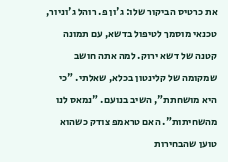את כרטיס הביקור שלו: ג'ון פ. רוהל ג'וניור, טכנאי מוסמך לטיפול בדשא, עם תמונה קטנה של דשא ירוק. למה אתה חושב שמקומה של קלינטון בכלא, שאלתי. "כי היא מושחתת", השיב בנועם. "נמאס לנו מהשחיתות". האם טראמפ צודק כשהוא טוען שהבחירות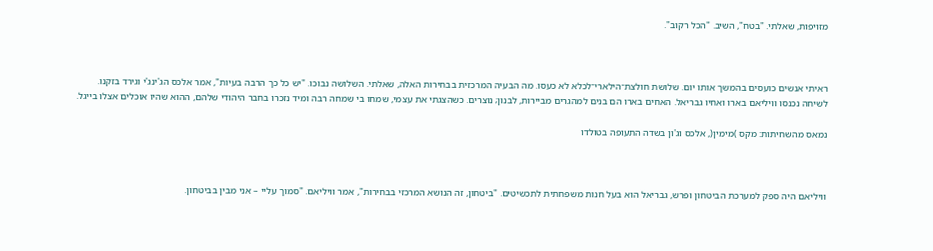מזויפות, שאלתי. "בטח", השיב. "הכל רקוב".



ראיתי אנשים כועסים בהמשך אותו יום. שלושת חולצת־הילארי־לכלא לא כעסו. מה הבעיה המרכזית בבחירות האלה, שאלתי. השלושה נבוכו. "יש כל כך הרבה בעיות", אמר אלכס הג'ינג'י וגירד בזקנו. לשיחה נכנסו וויליאם בארו ואחיו גבריאל. האחים בארו הם בנים למהגרים מביירות, לבנון; נוצרים. כשהצגתי את עצמי, שמחו בי שמחה רבה ומיד נזכרו בחבר היהודי שלהם, ההוא שהיו אוכלים אצלו בייגל.

נמאס מהשחיתות: מקס )מימין(, אלכס וג'ון בשדה התעופה בטולדו



וויליאם היה ספק למערכת הביטחון ופרש, גבריאל הוא בעל חנות משפחתית לתכשיטים. "ביטחון, זה הנושא המרכזי בבחירות", אמר וויליאם. "סמוך עליי – אני מבין בביטחון.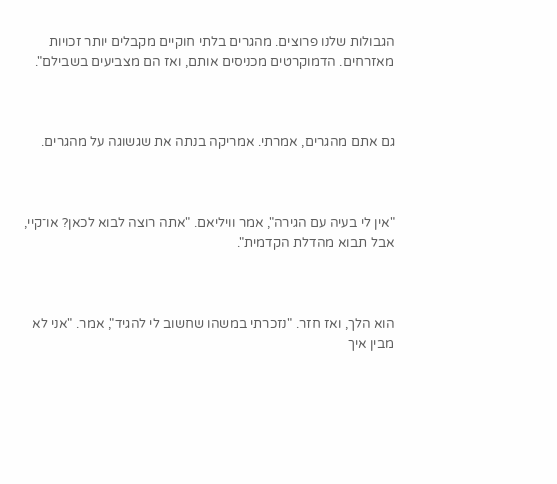הגבולות שלנו פרוצים. מהגרים בלתי חוקיים מקבלים יותר זכויות מאזרחים. הדמוקרטים מכניסים אותם, ואז הם מצביעים בשבילם".



גם אתם מהגרים, אמרתי. אמריקה בנתה את שגשוגה על מהגרים.



"אין לי בעיה עם הגירה", אמר וויליאם. "אתה רוצה לבוא לכאן? או־קיי, אבל תבוא מהדלת הקדמית".



הוא הלך, ואז חזר. "נזכרתי במשהו שחשוב לי להגיד", אמר. "אני לא מבין איך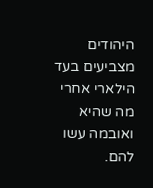היהודים מצביעים בעד הילארי אחרי מה שהיא ואובמה עשו להם.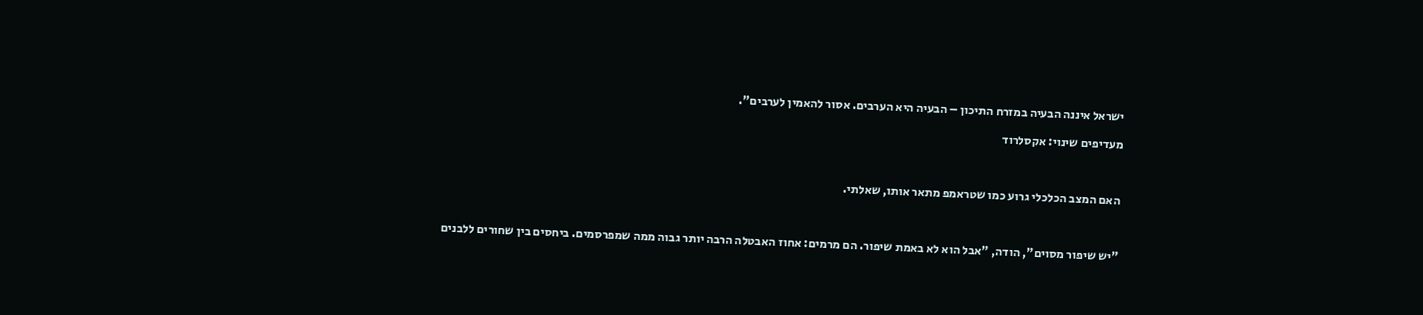ישראל איננה הבעיה במזרח התיכון – הבעיה היא הערבים. אסור להאמין לערבים".

מעדיפים שינוי: אקסלרוד



האם המצב הכלכלי גרוע כמו שטראמפ מתאר אותו, שאלתי.



"יש שיפור מסוים", הודה, "אבל הוא לא באמת שיפור. הם מרמים: אחוז האבטלה הרבה יותר גבוה ממה שמפרסמים. ביחסים בין שחורים ללבנים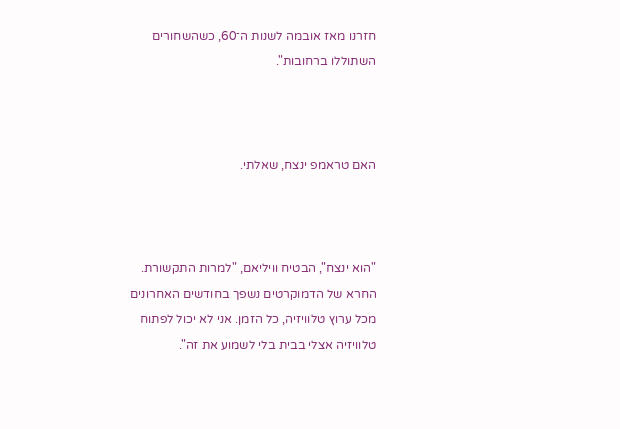חזרנו מאז אובמה לשנות ה־60, כשהשחורים השתוללו ברחובות".



האם טראמפ ינצח, שאלתי.



"הוא ינצח", הבטיח וויליאם, "למרות התקשורת. החרא של הדמוקרטים נשפך בחודשים האחרונים מכל ערוץ טלוויזיה, כל הזמן. אני לא יכול לפתוח טלוויזיה אצלי בבית בלי לשמוע את זה".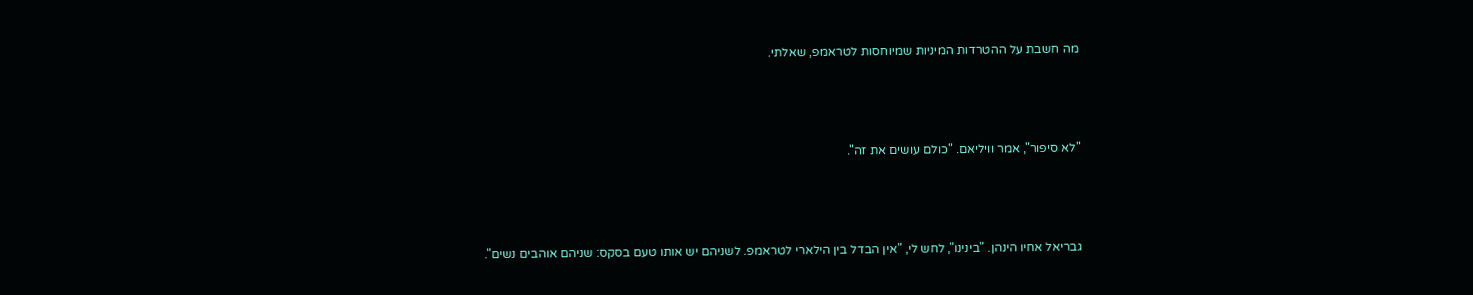מה חשבת על ההטרדות המיניות שמיוחסות לטראמפ, שאלתי.



"לא סיפור", אמר וויליאם. "כולם עושים את זה".



גבריאל אחיו הינהן. "בינינו", לחש לי, "אין הבדל בין הילארי לטראמפ. לשניהם יש אותו טעם בסקס: שניהם אוהבים נשים".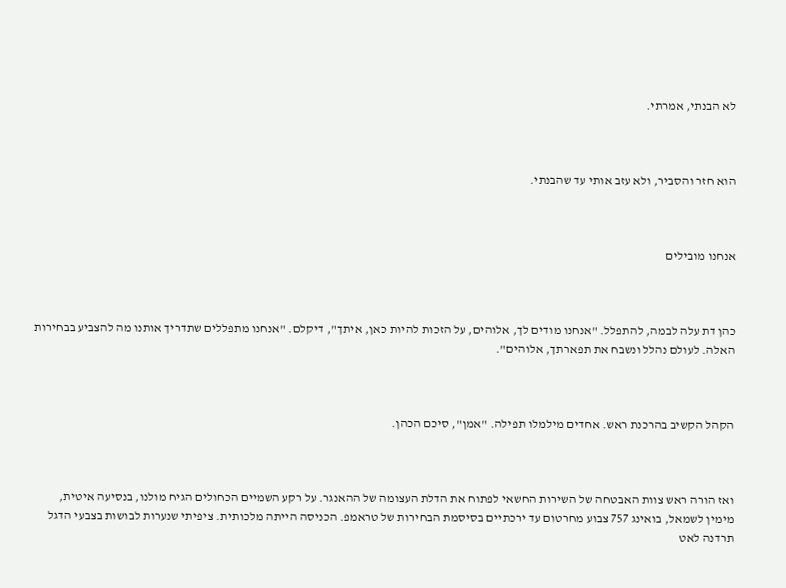לא הבנתי, אמרתי.



הוא חזר והסביר, ולא עזב אותי עד שהבנתי.



אנחנו מובילים



כהן דת עלה לבמה, להתפלל. "אנחנו מודים לך, אלוהים, על הזכות להיות כאן, איתך", דיקלם. "אנחנו מתפללים שתדריך אותנו מה להצביע בבחירות האלה. לעולם נהלל ונשבח את תפארתך, אלוהים".



הקהל הקשיב בהרכנת ראש. אחדים מילמלו תפילה. "אמן", סיכם הכהן.



ואז הורה ראש צוות האבטחה של השירות החשאי לפתוח את הדלת העצומה של ההאנגר. על רקע השמיים הכחולים הגיח מולנו, בנסיעה איטית, מימין לשמאל, בואינג 757 צבוע מחרטום עד ירכתיים בסיסמת הבחירות של טראמפ. הכניסה הייתה מלכותית. ציפיתי שנערות לבושות בצבעי הדגל תרדנה לאט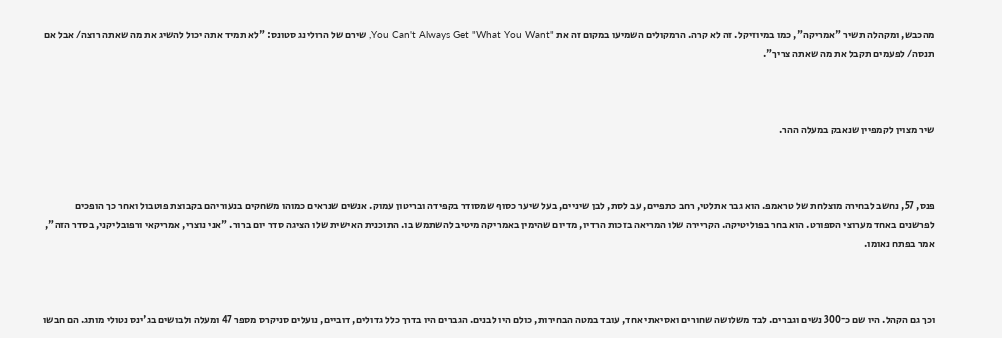מהכבש, ומקהלה תשיר "אמריקה", כמו במיוזיקל. זה לא קרה. הרמקולים השמיעו במקום זה את "You Can't Always Get "What You Want, שירם של הרולינג סטונס: "לא תמיד אתה יכול להשיג את מה שאתה רוצה/ אבל אם תנסה/ לפעמים תקבל את מה שאתה צריך".



שיר מצוין לקמפיין שנאבק במעלה ההר.



פנס, 57, נחשב לבחירה מוצלחת של טראמפ. הוא גבר אתלטי, רחב כתפיים, עב לסת, לבן שיניים, בעל שיער כסוף שמסודר בקפידה ובריטון עמוק. אנשים שנראים כמוהו משחקים בנעוריהם בקבוצת פוטבול ואחר כך הופכים לפרשנים באחד מערוצי הספורט. הוא בחר בפוליטיקה. הקריירה שלו המריאה בזכות הרדיו, מדיום שהימין באמריקה מיטיב להשתמש בו. התוכנית האישית שלו הציגה סדר יום ברור. "אני נוצרי, אמריקאי ורפובליקני, בסדר הזה", אמר בפתח נאומו.



וכך גם הקהל. היו שם כ־300 נשים וגברים. לבד משלושה שחורים ואסיאתי אחד, עובד במטה הבחירות, כולם היו לבנים. הגברים היו בדרך כלל גדולים, דוביים, נועלים סניקרס מספר 47 ומעלה ולבושים בג'ינס נטולי מותג. הם חבשו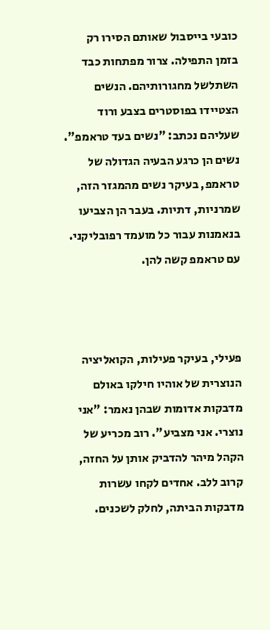כובעי בייסבול שאותם הסירו רק בזמן התפילה. צרור מפתחות כבד השתלשל מחגורותיהם. הנשים הצטיידו בפוסטרים בצבע ורוד שעליהם נכתב: "נשים בעד טראמפ". נשים הן כרגע הבעיה הגדולה של טראמפ, בעיקר נשים מהמגזר הזה, שמרניות, דתיות. בעבר הן הצביעו בנאמנות עבור כל מועמד רפובליקני. עם טראמפ קשה להן.



פעילי, בעיקר פעילות, הקואליציה הנוצרית של אוהיו חילקו באולם מדבקות אדומות שבהן נאמר: "אני נוצרי. אני מצביע". רוב מכריע של הקהל מיהר להדביק אותן על החזה, קרוב ללב. אחדים לקחו עשרות מדבקות הביתה, לחלק לשכנים.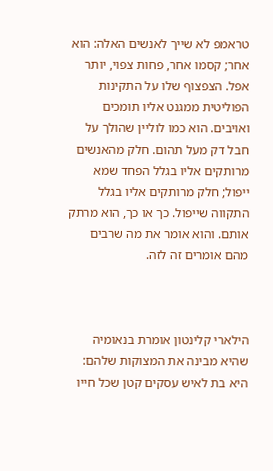טראמפ לא שייך לאנשים האלה: הוא אחר; קסמו אחר, פחות צפוי, יותר אפל. הצפצוף שלו על התקינות הפוליטית ממגנט אליו תומכים ואויבים. הוא כמו לוליין שהולך על חבל דק מעל תהום. חלק מהאנשים מרותקים אליו בגלל הפחד שמא ייפול; חלק מרותקים אליו בגלל התקווה שייפול. כך או כך, הוא מרתק אותם. והוא אומר את מה שרבים מהם אומרים זה לזה.



הילארי קלינטון אומרת בנאומיה שהיא מבינה את המצוקות שלהם: היא בת לאיש עסקים קטן שכל חייו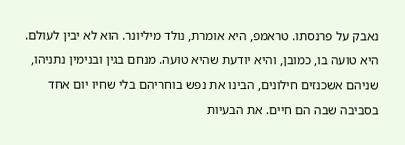נאבק על פרנסתו. טראמפ, היא אומרת, נולד מיליונר. הוא לא יבין לעולם. היא טועה בו, כמובן, והיא יודעת שהיא טועה. מנחם בגין ובנימין נתניהו, שניהם אשכנזים חילונים, הבינו את נפש בוחריהם בלי שחיו יום אחד בסביבה שבה הם חיים. את הבעיות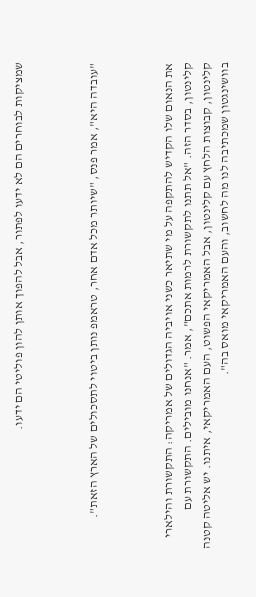שמציקות לבוחרים הם לא ידעו לפתור, אבל להפוך אותן להון פוליטי הם ידעו.



"עובדה היא", אמר פנס, "שיותר מכל אדם אחר, טראמפ נותן ביטוי לתסכולים של הארץ הזאת".



את הנאום שלו הקדיש להתקפה על מי שתיאר כשני אויביה הגדולים של אמריקה: התקשורת והילארי קלינטון, בסדר הזה. "אל תתנו לתקשורת לרמות אתכם", אמר. "אנחנו מובילים. התקשורת עם קלינטון, קבוצות הלחץ עם קלינטון, אבל האמריקאי הפשוט, העם האמריקאי, איתנו. יש אליטה קטנה בוושינגטון שמכתיבה לנו מה לחשוב, והעם האמריקאי מואס בה".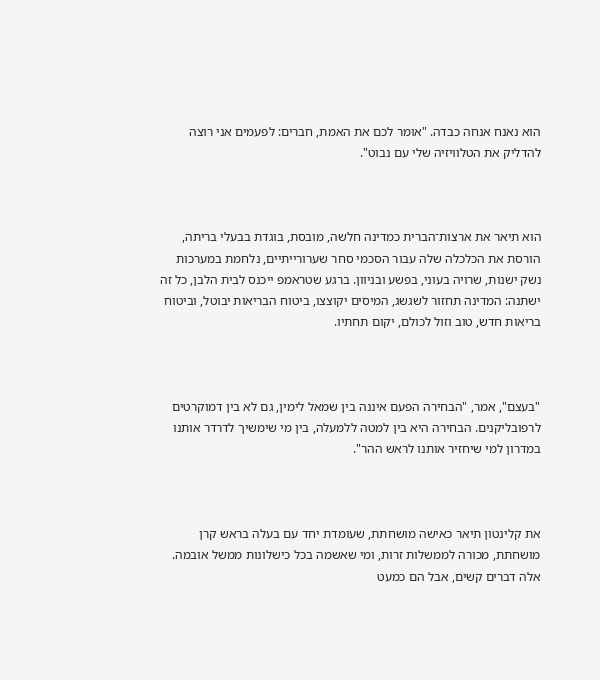הוא נאנח אנחה כבדה. "אומר לכם את האמת, חברים: לפעמים אני רוצה להדליק את הטלוויזיה שלי עם נבוט".



הוא תיאר את ארצות־הברית כמדינה חלשה, מובסת, בוגדת בבעלי בריתה, הורסת את הכלכלה שלה עבור הסכמי סחר שערורייתיים, נלחמת במערכות נשק ישנות, שרויה בעוני, בפשע ובניוון. ברגע שטראמפ ייכנס לבית הלבן, כל זה ישתנה: המדינה תחזור לשגשג, המיסים יקוצצו, ביטוח הבריאות יבוטל, וביטוח בריאות חדש, טוב וזול לכולם, יקום תחתיו.



"בעצם", אמר, "הבחירה הפעם איננה בין שמאל לימין, גם לא בין דמוקרטים לרפובליקנים. הבחירה היא בין למטה ללמעלה, בין מי שימשיך לדרדר אותנו במדרון למי שיחזיר אותנו לראש ההר".



את קלינטון תיאר כאישה מושחתת, שעומדת יחד עם בעלה בראש קרן מושחתת, מכורה לממשלות זרות, ומי שאשמה בכל כישלונות ממשל אובמה. אלה דברים קשים, אבל הם כמעט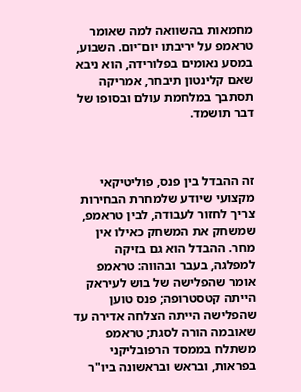מחמאות בהשוואה למה שאומר טראמפ על יריבתו יום־יום. השבוע, במסע נאומים בפלורידה, הוא ניבא שאם קלינטון תיבחר, אמריקה תסתבך במלחמת עולם ובסופו של דבר תושמד.



זה ההבדל בין פנס, פוליטיקאי מקצועי שיודע שלמחרת הבחירות צריך לחזור לעבודה, לבין טראמפ, שמשחק את המשחק כאילו אין מחר. ההבדל הוא גם בזיקה למפלגה, בעבר ובהווה: טראמפ אומר שהפלישה של בוש לעיראק הייתה קטסטרופה; פנס טוען שהפלישה הייתה הצלחה אדירה עד שאובמה הורה לסגת; טראמפ משתלח בממסד הרפובליקני בפראות, ובראש ובראשונה ביו"ר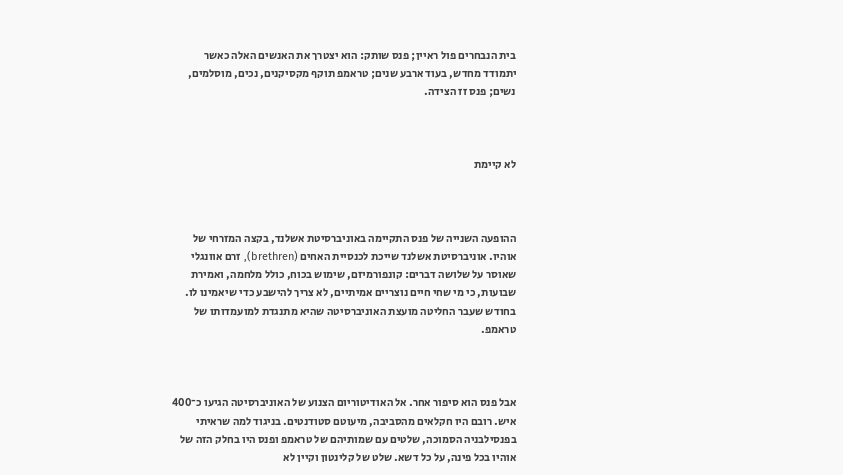בית הנבחרים פול ראיין; פנס שותק: הוא יצטרך את האנשים האלה כאשר יתמודד מחדש, בעוד ארבע שנים; טראמפ תוקף מקסיקנים, נכים, מוסלמים, נשים; פנס זז הצידה.



לא קיימת



ההופעה השנייה של פנס התקיימה באוניברסיטת אשלנד, בקצה המזרחי של אוהיו. אוניברסיטת אשלנד שייכת לכנסיית האחים (brethren), זרם אוונגלי שאוסר על שלושה דברים: קונפורמיזם, שימוש בכוח, כולל מלחמה, ואמירת שבועות, כי מי שחי חיים נוצריים אמיתיים, לא צריך להישבע כדי שיאמינו לו. בחודש שעבר החליטה מועצת האוניברסיטה שהיא מתנגדת למועמדותו של טראמפ.



אבל פנס הוא סיפור אחר. אל האודיטוריום הצנוע של האוניברסיטה הגיעו כ־400 איש. רובם היו חקלאים מהסביבה, מיעוטם סטודנטים. בניגוד למה שראיתי בפנסילבניה הסמוכה, שלטים עם שמותיהם של טראמפ ופנס היו בחלק הזה של אוהיו בכל פינה, על כל דשא. שלט של קלינטון וקיין לא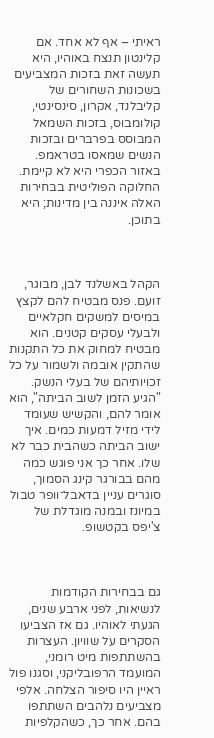ראיתי – אף לא אחד. אם קלינטון תנצח באוהיו, היא תעשה זאת בזכות המצביעים בשכונות השחורים של קליבלנד, אקרון, סינסינטי, קולומבוס, בזכות השמאל המבוסס בפרברים ובזכות הנשים שמאסו בטראמפ. באזור הכפרי היא לא קיימת. החלוקה הפוליטית בבחירות האלה איננה בין מדינות; היא בתוכן.



הקהל באשלנד לבן, מבוגר, זועם. פנס מבטיח להם לקצץ במיסים למשקים חקלאיים ולבעלי עסקים קטנים. הוא מבטיח למחוק את כל התקנות שהתקין אובמה ולשמור על כל זכויותיהם של בעלי הנשק. "הגיע הזמן לשוב הביתה", הוא אומר להם, והקשיש שעומד לידי מזיל דמעות כמים. איך ישוב הביתה כשהבית כבר לא שלו. אחר כך אני פוגש כמה מהם בבורגר קינג הסמוך, סוגרים עניין בדאבל־וופר טבול במיונז ובמנה מוגדלת של צ'יפס בקטשופ.



גם בבחירות הקודמות לנשיאות, לפני ארבע שנים, הגעתי לאוהיו. גם אז הצביעו הסקרים על שוויון. העצרות בהשתתפות מיט רומני, המועמד הרפובליקני, וסגנו פול ראיין היו סיפור הצלחה. אלפי מצביעים נלהבים השתתפו בהם. אחר כך, כשהקלפיות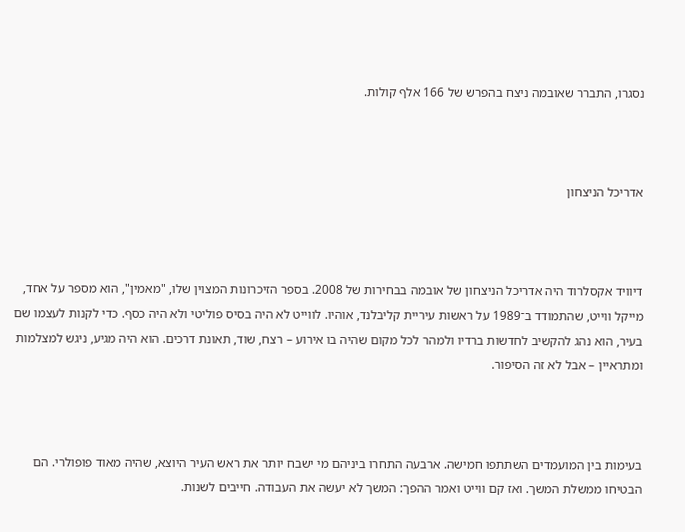נסגרו, התברר שאובמה ניצח בהפרש של 166 אלף קולות.



אדריכל הניצחון



דיוויד אקסלרוד היה אדריכל הניצחון של אובמה בבחירות של 2008. בספר הזיכרונות המצוין שלו, "מאמין", הוא מספר על אחד, מייקל ווייט, שהתמודד ב־1989 על ראשות עיריית קליבלנד, אוהיו. לווייט לא היה בסיס פוליטי ולא היה כסף. כדי לקנות לעצמו שם בעיר, הוא נהג להקשיב לחדשות ברדיו ולמהר לכל מקום שהיה בו אירוע – רצח, שוד, תאונת דרכים. הוא היה מגיע, ניגש למצלמות ומתראיין – אבל לא זה הסיפור.



בעימות בין המועמדים השתתפו חמישה. ארבעה התחרו ביניהם מי ישבח יותר את ראש העיר היוצא, שהיה מאוד פופולרי. הם הבטיחו ממשלת המשך. ואז קם ווייט ואמר ההפך: המשך לא יעשה את העבודה. חייבים לשנות.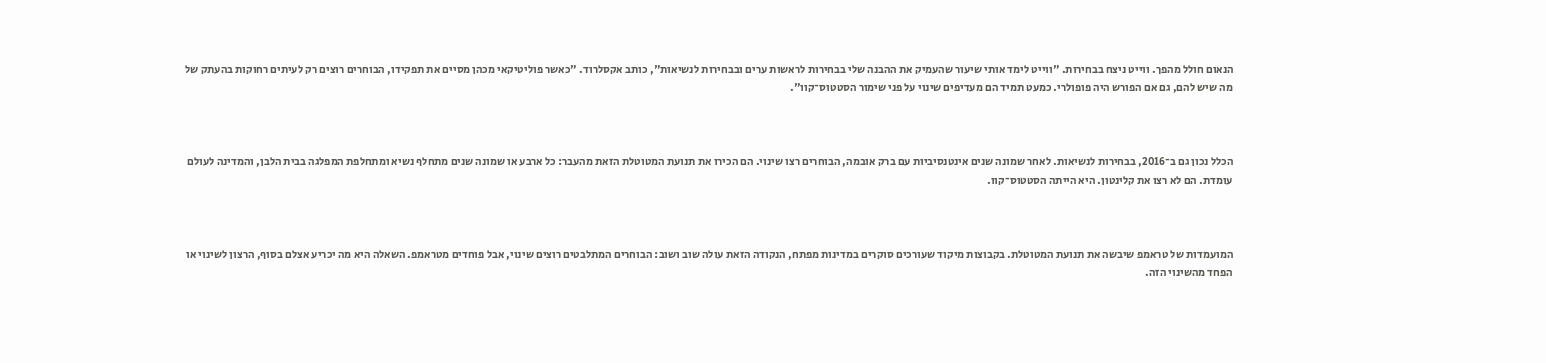הנאום חולל מהפך. ווייט ניצח בבחירות. "ווייט לימד אותי שיעור שהעמיק את ההבנה שלי בבחירות לראשות ערים ובבחירות לנשיאות", כותב אקסלרוד. "כאשר פוליטיקאי מכהן מסיים את תפקידו, הבוחרים רוצים רק לעיתים רחוקות בהעתק של מה שיש להם, גם אם הפורש היה פופולרי. כמעט תמיד הם מעדיפים שינוי על פני שימור הסטטוס־קוו".



הכלל נכון גם ב־2016, בבחירות לנשיאות. לאחר שמונה שנים אינטנסיביות עם ברק אובמה, הבוחרים רצו שינוי. הם הכירו את תנועת המטוטלת הזאת מהעבר: כל ארבע או שמונה שנים מתחלף נשיא ומתחלפת המפלגה בבית הלבן, והמדינה לעולם עומדת. הם לא רצו את קלינטון. היא הייתה הסטטוס־קוו.



המועמדות של טראמפ שיבשה את תנועת המטוטלת. בקבוצות מיקוד שעורכים סוקרים במדינות מפתח, הנקודה הזאת עולה שוב ושוב: הבוחרים המתלבטים רוצים שינוי, אבל פוחדים מטראמפ. השאלה היא מה יכריע אצלם בסוף, הרצון לשינוי או הפחד מהשינוי הזה.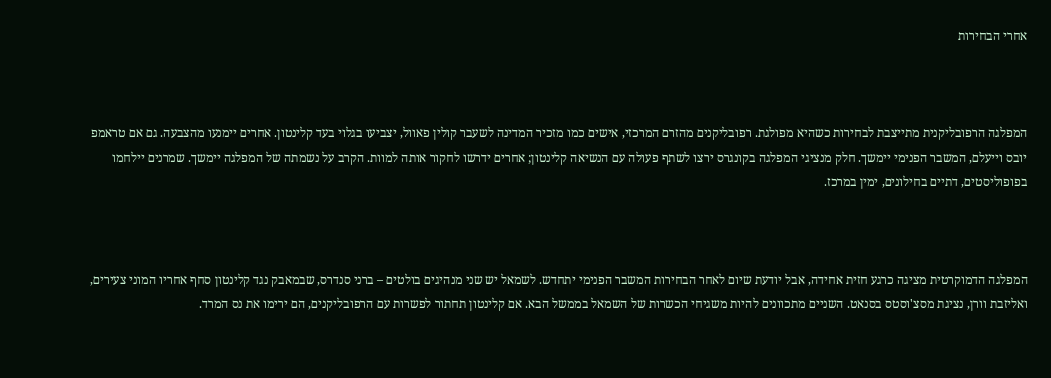אחרי הבחירות



המפלגה הרפובליקנית מתייצבת לבחירות כשהיא מפולגת. רפובליקנים מהזרם המרכזי, אישים כמו מזכיר המדינה לשעבר קולין פאוול, יצביעו בגלוי בעד קלינטון. אחרים יימנעו מהצבעה. גם אם טראמפ יובס וייעלם, המשבר הפנימי יימשך. חלק מנציגי המפלגה בקונגרס ירצו לשתף פעולה עם הנשיאה קלינטון; אחרים ידרשו לחקור אותה למוות. הקרב על נשמתה של המפלגה יימשך. שמרנים יילחמו בפופוליסטים, דתיים בחילונים, ימין במרכז.



המפלגה הדמוקרטית מציגה כרגע חזית אחידה, אבל יודעת שיום לאחר הבחירות המשבר הפנימי יתחדש. לשמאל יש שני מנהיגים בולטים – ברני סנדרס, שבמאבק נגד קלינטון סחף אחריו המוני צעירים, ואליזבת וורן, נציגת מסצ'וסטס בסנאט. השניים מתכוונים להיות משגיחי הכשרות של השמאל בממשל הבא. אם קלינטון תחתור לפשרות עם הרפובליקנים, הם ירימו את נס המרד.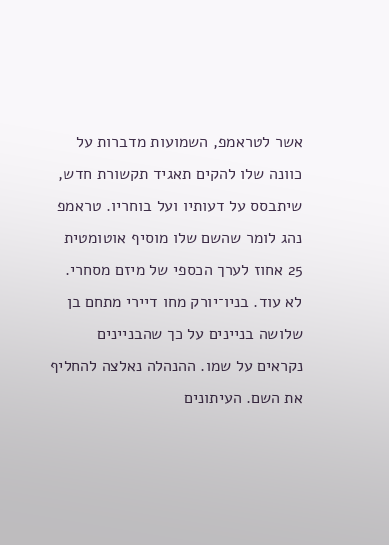אשר לטראמפ, השמועות מדברות על כוונה שלו להקים תאגיד תקשורת חדש, שיתבסס על דעותיו ועל בוחריו. טראמפ נהג לומר שהשם שלו מוסיף אוטומטית 25 אחוז לערך הכספי של מיזם מסחרי. לא עוד. בניו־יורק מחו דיירי מתחם בן שלושה בניינים על כך שהבניינים נקראים על שמו. ההנהלה נאלצה להחליף את השם. העיתונים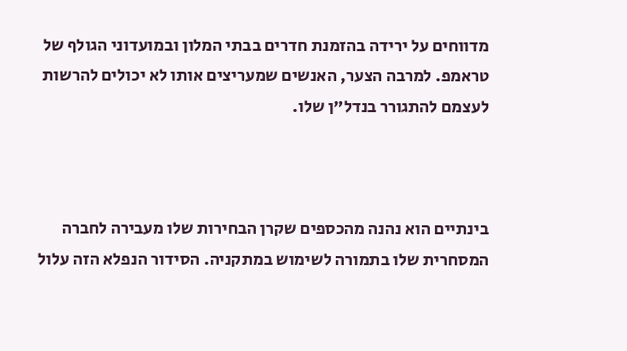מדווחים על ירידה בהזמנת חדרים בבתי המלון ובמועדוני הגולף של טראמפ. למרבה הצער, האנשים שמעריצים אותו לא יכולים להרשות לעצמם להתגורר בנדל"ן שלו.



בינתיים הוא נהנה מהכספים שקרן הבחירות שלו מעבירה לחברה המסחרית שלו בתמורה לשימוש במתקניה. הסידור הנפלא הזה עלול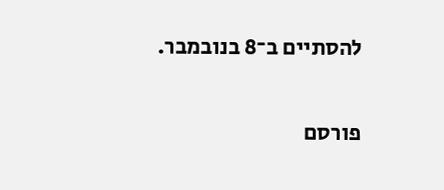להסתיים ב־8 בנובמבר.


פורסם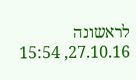לראשונה 27.10.16, 15:54